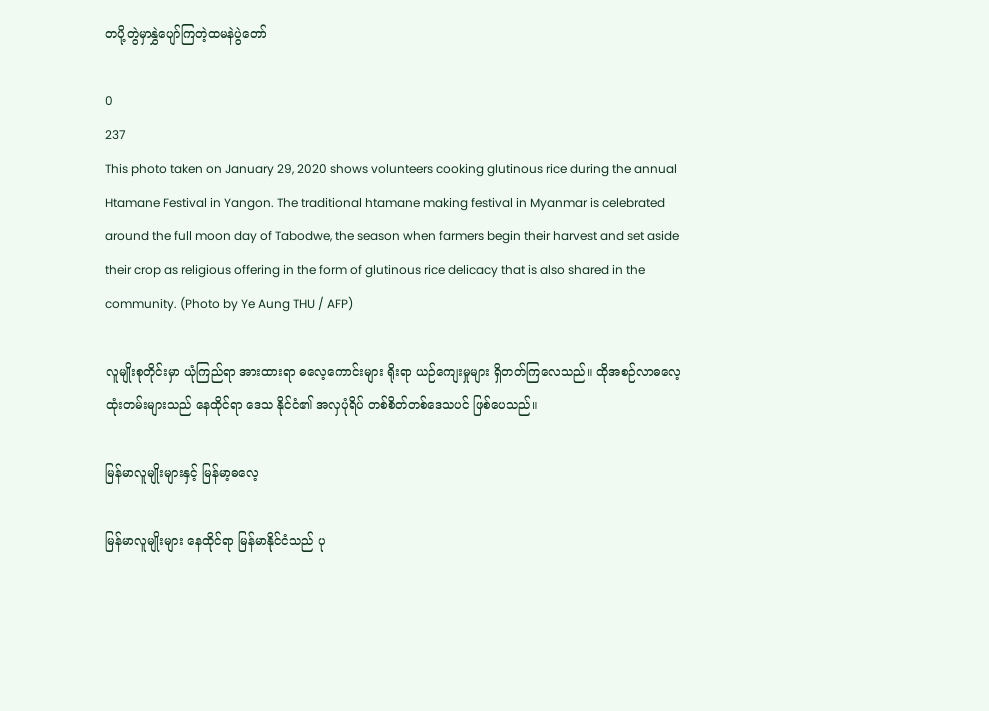တပို့တွဲမှာနွှဲပျော်ကြတဲ့ထမနဲပွဲတော်

0
237
This photo taken on January 29, 2020 shows volunteers cooking glutinous rice during the annual Htamane Festival in Yangon. The traditional htamane making festival in Myanmar is celebrated around the full moon day of Tabodwe, the season when farmers begin their harvest and set aside their crop as religious offering in the form of glutinous rice delicacy that is also shared in the community. (Photo by Ye Aung THU / AFP)

လူမျိုးစုတိုင်းမှာ ယုံကြည်ရာ အားထားရာ ဓလေ့ကောင်းများ ရိုးရာ ယဉ်ကျေးမှုများ ရှိတတ်ကြလေသည်။ ထိုအစဉ်လာဓလေ့ ထုံးတမ်းများသည် နေထိုင်ရာ ဒေသ နိုင်ငံ၏ အလှပုံရိပ် တစ်စိတ်တစ်ဒေသပင် ဖြစ်ပေသည်။

မြန်မာလူမျိုးများနှင့် မြန်မာ့ဓလေ့

မြန်မာလူမျိုးများ နေထိုင်ရာ မြန်မာနိုင်ငံသည် ပု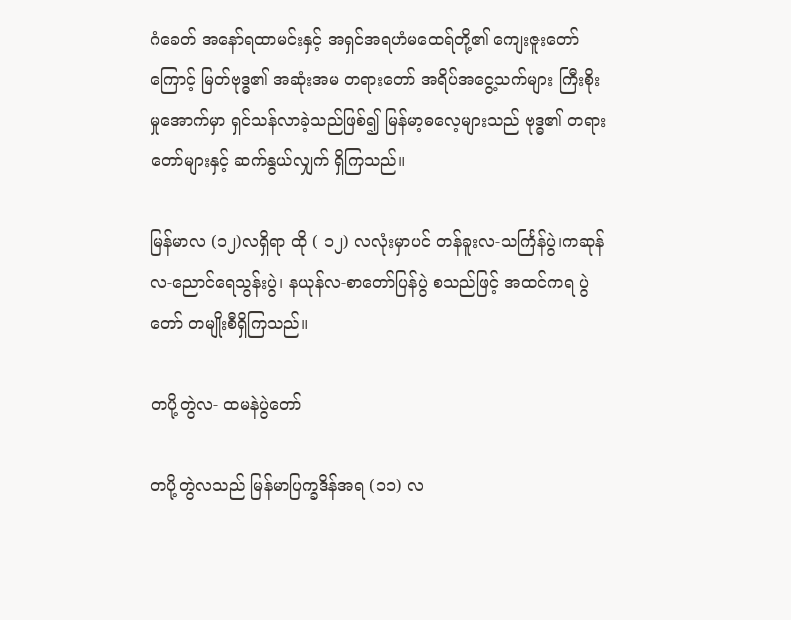ဂံခေတ် အနော်ရထာမင်းနှင့် အရှင်အရဟံမထေရ်တို့၏ ကျေးဇူးတော်ကြောင့် မြတ်ဗုဒ္ဓ၏ အဆုံးအမ တရားတော် အရိပ်အငွေ့သက်များ ကြီးစိုးမှုအောက်မှာ ရှင်သန်လာခဲ့သည်ဖြစ်၍ မြန်မာ့ဓလေ့များသည် ဗုဒ္ဓ၏ တရားတော်များနှင့် ဆက်နွယ်လျှက် ရှိကြသည်။

မြန်မာလ (၁၂)လရှိရာ ထို ( ၁၂) လလုံးမှာပင် တန်ခူးလ-သင်္ကြန်ပွဲ၊ကဆုန်လ-ညောင်ရေသွန်းပွဲ၊ နယုန်လ-စာတော်ပြန်ပွဲ စသည်ဖြင့် အထင်ကရ ပွဲတော် တမျိုးစီရှိကြသည်။

တပို့တွဲလ- ထမနဲပွဲတော်

တပို့တွဲလသည် မြန်မာပြက္ခဒိန်အရ (၁၁) လ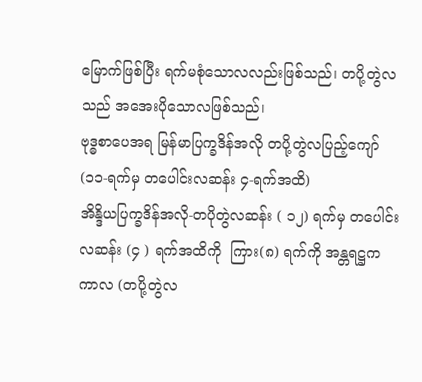မြောက်ဖြစ်ပြီး ရက်မစုံသောလလည်းဖြစ်သည်၊ တပို့တွဲလသည် အအေးပိုသောလဖြစ်သည်၊
ဗုဒ္ဓစာပေအရ မြန်မာပြက္ခဒိန်အလို တပို့တွဲလပြည့်ကျော် (၁၁-ရက်မှ တပေါင်းလဆန်း ၄-ရက်အထိ)
အိန္ဒိယပြက္ခဒိန်အလို-တပိုတွဲလဆန်း ( ၁၂) ရက်မှ တပေါင်းလဆန်း (၄ ) ရက်အထိကို  ကြား(၈) ရက်ကို အန္တရဋ္ဌက ကာလ (တပို့တွဲလ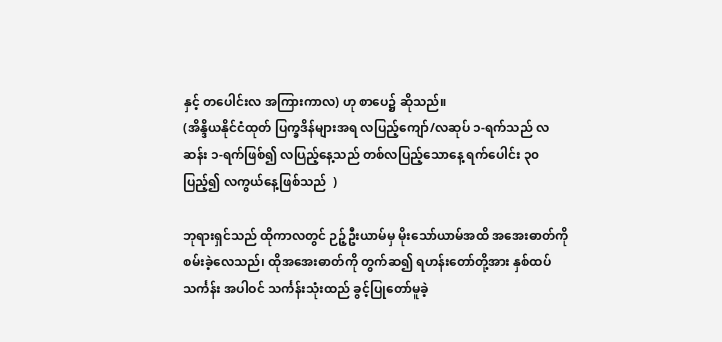နှင့် တပေါင်းလ အကြားကာလ) ဟု စာပေ၌ ဆိုသည်။
(အိန္ဒိယနိုင်ငံထုတ် ပြက္ခဒိန်များအရ လပြည့်ကျော်/လဆုပ် ၁-ရက်သည် လဆန်း ၁-ရက်ဖြစ်၍ လပြည့်နေ့သည် တစ်လပြည့်သောနေ့ ရက်ပေါင်း ၃၀ ပြည့်၍ လကွယ်နေ့ဖြစ်သည်  )

ဘုရားရှင်သည် ထိုကာလတွင် ဉဉ့်ဦးယာမ်မှ မိုးသော်ယာမ်အထိ အအေးဓာတ်ကို စမ်းခဲ့လေသည်၊ ထိုအအေးဓာတ်ကို တွက်ဆ၍ ရဟန်းတော်တို့အား နှစ်ထပ်သင်္ကန်း အပါဝင် သင်္ကန်းသုံးထည် ခွင့်ပြုတော်မူခဲ့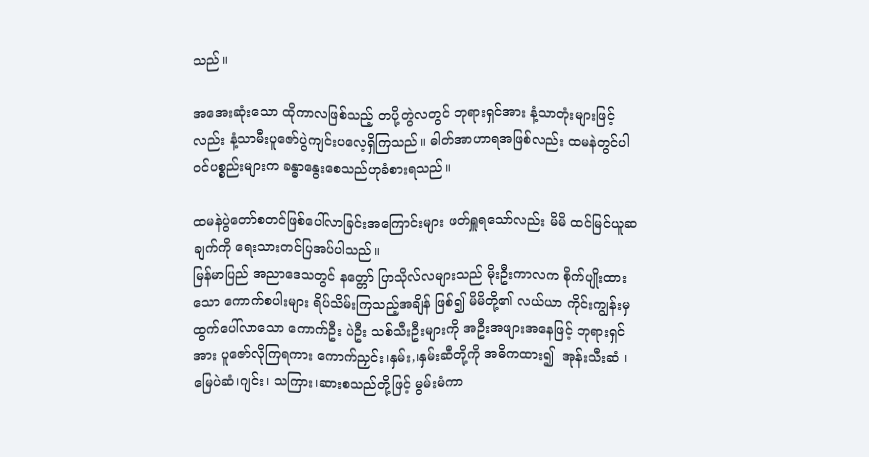သည်။

အအေးဆုံးသော ထိုကာလဖြစ်သည့် တပို့တွဲလတွင် ဘုရားရှင်အား နံ့သာတုံးများဖြင့်လည်း နံ့သာမီးပူဇော်ပွဲကျင်းပလေ့ရှိကြသည်။ ဓါတ်အာဟာရအဖြစ်လည်း ထမနဲတွင်ပါဝင်ပစ္စည်းများက ခန္ဓာနွေးစေသည်ဟုခံစားရသည်။

ထမနဲပွဲတော်စတင်ဖြစ်ပေါ်လာခြင်းအကြောင်းများ ဖတ်ရှူရသော်လည်း မိမိ ထင်မြင်ယူဆချက်ကို ရေးသားတင်ပြအပ်ပါသည်။
မြန်မာပြည် အညာဒေသတွင် နတ္တော် ပြာသိုလ်လများသည် မိုးဦးကာလက စိုက်ပျိုးထားသော ကောက်စပါးများ ရိပ်သိမ်းကြသည့်အချိန် ဖြစ်၍ မိမိတို့၏ လယ်ယာ ကိုင်းကျွန်းမှ ထွက်ပေါ်လာသော ကောက်ဦး ပဲဦး သစ်သီးဦးများကို အဦးအဖျားအနေဖြင့် ဘုရားရှင်အား ပူဇော်လိုကြရကား ကောက်ညှင်း၊နှမ်း,၊နှမ်းဆီတို့ကို အဓိကထား၍  အုန်းသီးဆံ ၊မြေပဲဆံ၊ဂျင်း၊ သကြား၊ဆားစသည်တို့ဖြင့် မွမ်းမံကာ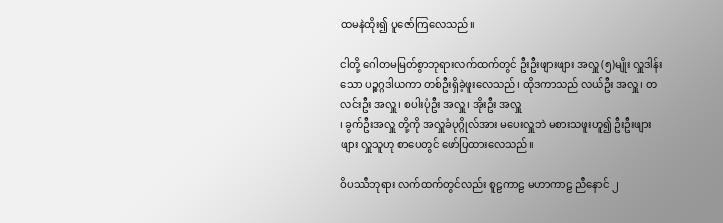ထမနဲထိုး၍ ပူဇော်ကြလေသည်။

ငါတို့ ဂေါတမမြတ်စွာဘုရားလက်ထက်တွင် ဦးဦးဖျားဖျား အလှူ (၅)မျိုး လှူဒါန်းသော ပဉ္စဂ္ဂဒါယကာ တစ်ဦးရှိခဲ့ဖူးလေသည်၊ ထိုဒကာသည် လယ်ဦး အလှူ၊ တလင်းဦး အလှူ၊ စပါးပုံဦး အလှူ၊ အိုးဦး အလှူ
၊ ခွက်ဦးအလှူ တို့ကို အလှူခံပုဂ္ဂိုလ်အား မပေးလှူဘဲ မစားသဖူးဟူ၍ ဦးဦးဖျားဖျား လှူသူဟု စာပေတွင် ဖော်ပြထားလေသည်။

ဝိပဿီဘုရား လက်ထက်တွင်လည်း စူဠကာဠ မဟာကာဠ ညီနောင် ၂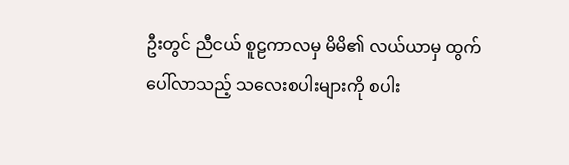ဦးတွင် ညီငယ် စူဠကာလမှ မိမိ၏ လယ်ယာမှ ထွက်ပေါ်လာသည့် သလေးစပါးများကို စပါး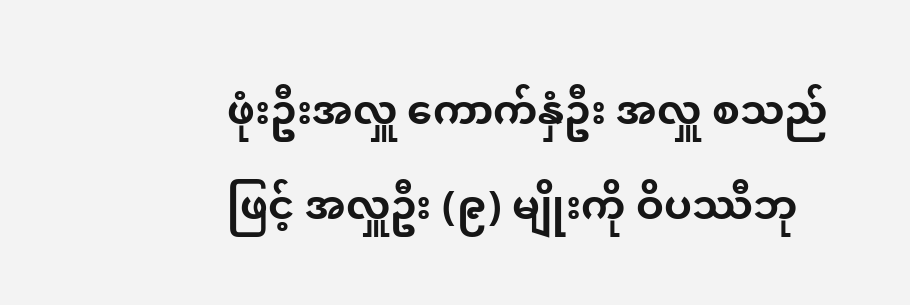ဖုံးဦးအလှူ ကောက်နှံဦး အလှူ စသည်ဖြင့် အလှူဦး (၉) မျိုးကို ဝိပဿီဘု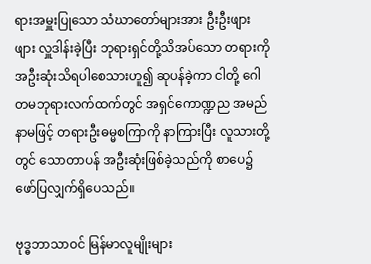ရားအမှူးပြုသော သံဃာတော်များအား ဦးဦးဖျားဖျား လှူဒါန်းခဲ့ပြီး ဘုရားရှင်တို့သိအပ်သော တရားကို  အဦးဆုံးသိရပါစေသားဟူ၍ ဆုပန်ခဲ့ကာ ငါတို့ ဂေါတမဘုရားလက်ထက်တွင် အရှင်ကောဏ္ဍည အမည်နာမဖြင့် တရားဦးဓမ္မစကြာကို နာကြားပြီး လူသားတို့တွင် သောတာပန် အဦးဆုံးဖြစ်ခဲ့သည်ကို စာပေ၌ ဖော်ပြလျှက်ရှိပေသည်။

ဗုဒ္ဓဘာသာဝင် မြန်မာလူမျိုးများ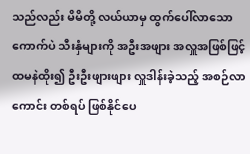သည်လည်း မိမိတို့ လယ်ယာမှ ထွက်ပေါ်လာသော ကောက်ပဲ သီးနှံများကို အဦးအဖျား အလှူအဖြစ်ဖြင့် ထမနဲထိုး၍ ဦးဦးဖျားဖျား လှူဒါန်းခဲ့သည့် အစဉ်လာကောင်း တစ်ရပ် ဖြစ်နိုင်ပေ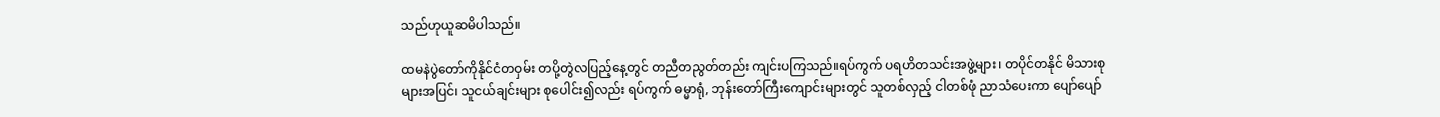သည်ဟုယူဆမိပါသည်။

ထမနဲပွဲတော်ကိုနိုင်ငံတဝှမ်း တပို့တွဲလပြည့်နေ့တွင် တညီတညွတ်တည်း ကျင်းပကြသည်။ရပ်ကွက် ပရဟိတသင်းအဖွဲ့များ၊ တပိုင်တနိုင် မိသားစုများအပြင်၊ သူငယ်ချင်းများ စုပေါင်း၍လည်း ရပ်ကွက် ဓမ္မာရုံ, ဘုန်းတော်ကြီးကျောင်းများတွင် သူတစ်လှည့် ငါတစ်ဖုံ ညာသံပေးကာ ပျော်ပျော်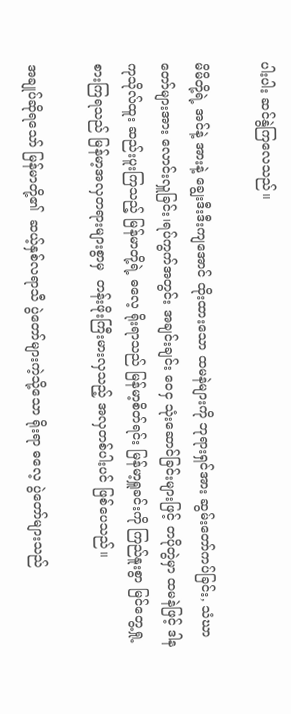ပါးပါး ဆင်နွဲကြလေသည်။

မိမိတို့ရဲ့ အင်နဲ့ အားနဲ့ ချွေးဒီးဒီးကျအောင် ထိုးထားသော ထမနဲများကို ဘုရားရှင်အား ဆွမ်းတော်ကပ်ခြင်း, သံဃာတော်များအား လောင်းလှူခြင်း၊ရပ်ကွက်အတွင်း အချင်းချင်း ဝေငှ သုံးဆောင်ခြင်းများဖြင့် တပိုတွဲမှာ ထမနဲဖြင့် ဒါနကုသိုလ်ထူး ဆည်းပူးကြသည့် မြန်မာတို့ရဲ့ ဓလေ့ ရိုးရာသည် မြန်မာ့စိတ်ရင်း မြန်မာ့ရှူခင်းကို ကြည်နူးစွာ မြင်တွေ့ရှု့စားကြရသည် မြန်မာ့အလှတရားများစွာမှ  တန်းဖိုးကြီးမားလှသည့် အလှတစ်ပါးပင် ဖြစ်ပေသည်။

အချုပ်ဆိုရသော် မြန်မာတို့၏  ဆယ့်နှစ်လရာသီ ပွဲတော်များကဲ့သို့သော ရိုးရာ ဓလေ့ ပွဲတော်များသည်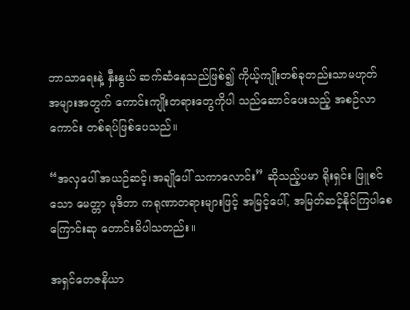ဘာသာရေးနဲ့ နှီးနွယ် ဆက်ဆံနေသည်ဖြစ်၍ ကိုယ့်ကျိုးတစ်ခုတည်းသာမဟုတ် အများအတွက် ကောင်းကျိုးတရားတွေကိုပါ သည်ဆောင်ပေးသည့် အစဉ်လာကောင်း တစ်ရပ်ဖြစ်ပေသည်။

“အလှပေါ် အယဉ်ဆင့်၊အချိုပေါ် သကာလောင်း” ဆိုသည့်ပမာ ရိုးရှင်း ဖြူစင်သော မေတ္တာ မုဒိတာ ကရုဏာတရားများဖြင့် အမြင့်ပေါ်, အမြတ်ဆင့်နိုင်ကြပါစေကြောင်းဆု တောင်းမိပါသတည်း။

အရှင်တေဇနိယာ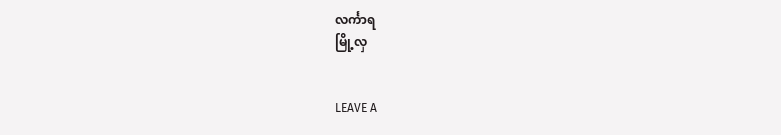လင်္ကာရ
မြို့လှ


LEAVE A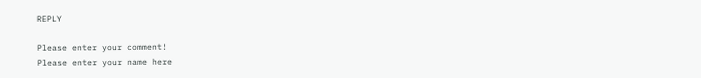REPLY

Please enter your comment!
Please enter your name here